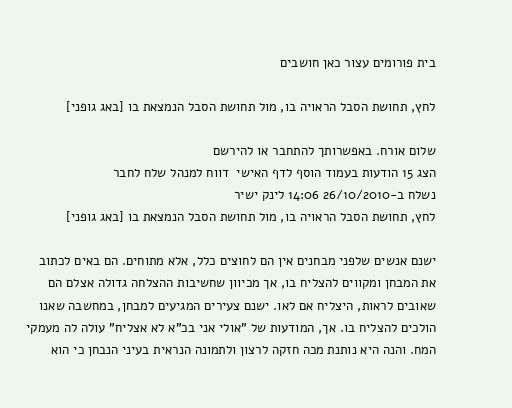בית פורומים עצור כאן חושבים

לחץ, תחושת הסבל הראויה בו, מול תחושת הסבל הנמצאת בו [באג גופני]

שלום אורח. באפשרותך להתחבר או להירשם
הצג 15 הודעות בעמוד הוסף לדף האישי  דווח למנהל שלח לחבר
נשלח ב-26/10/2010 14:06 לינק ישיר
לחץ, תחושת הסבל הראויה בו, מול תחושת הסבל הנמצאת בו [באג גופני]

ישנם אנשים שלפני מבחנים אין הם לחוצים כלל, אלא מתוחים. הם באים לכתוב את המבחן ומקווים להצליח בו, אך מכיוון שחשיבות ההצלחה גדולה אצלם הם שאובים לראות, היצליח אם לאו. ישנם צעירים המגיעים למבחן, במחשבה שאנו הולכים להצליח בו. אך, המודעות של "אולי אני בכ"א לא אצליח" עולה לה מעמקי המח. והנה היא נותנת מכה חזקה לרצון ולתמונה הנראית בעיני הנבחן כי הוא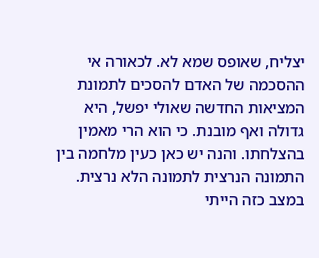יצליח, שאופס שמא לא. לכאורה אי ההסכמה של האדם להסכים לתמונת המציאות החדשה שאולי יפשל, היא גדולה ואף מובנת. כי הוא הרי מאמין בהצלחתו. והנה יש כאן כעין מלחמה בין התמונה הנרצית לתמונה הלא נרצית. במצב כזה הייתי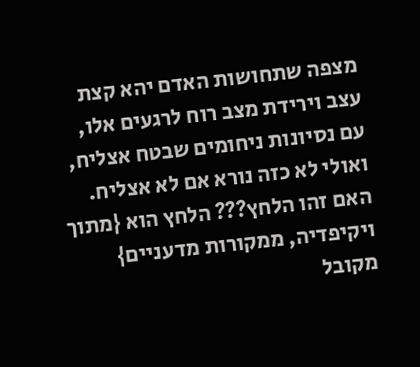מצפה שתחושות האדם יהא קצת עצב וירידת מצב רוח לרגעים אלו, עם נסיונות ניחומים שבטח אצליח, ואולי לא כזה נורא אם לא אצליח. האם זהו הלחץ??? הלחץ הוא {מתוך ויקיפדיה, ממקורות מדעניים} מקובל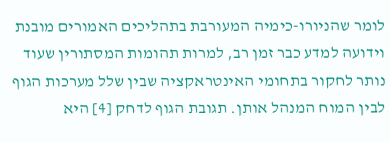לומר שהניורו-כימיה המעורבת בתהליכים האמורים מובנת וידועה למדע כבר זמן רב, למרות תהומות המסתורין שעוד נותר לחקור בתחומי האינטראקציה שבין שלל מערכות הגוף לבין המוח המנהל אותן. תגובת הגוף לדחק [4] היא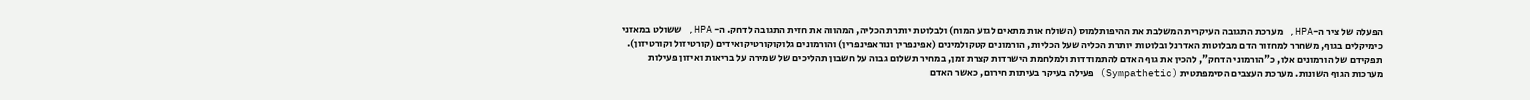הפעלה של ציר ה-HPA, מערכת התגובה העיקרית המשלבת את ההיפותלמוס (השולח אות מתאים לגזע המוח) ולבלוטת יותרת הכליה, המהווה את חזית התגובה לדחק. ה- HPA, ששולט במאזני כימיקלים בגוף, משחרר למחזור הדם מבלוטות האדרנל ובלוטות יותרת הכליה שעל הכליות, הורמונים קטקולמינים (אפינפרין ונוראפינפרין) והורמונים גלוקוקורטיקואידים (קורטיזול וקורטיזון). תפקידם של הורמונים אלו, כ"הורמוני הדחק", להכין את גוף האדם להתמודדות ולמלחמת הישרדות קצרת זמן, במחיר תשלום גבוה על חשבון תהליכים של שמירה על בריאות ואיזון פעילות מערכות הגוף השונות. מערכת העצבים הסימפתטית (Sympathetic) פעילה בעיקר בעיתות חירום, כאשר האדם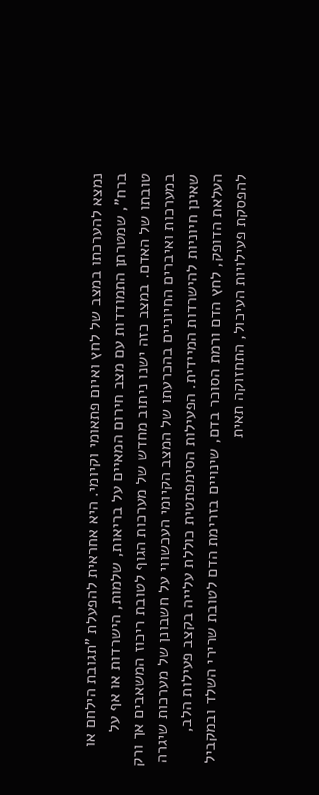נמצא להערכתו במצב של לחץ ואיום פתאומי וקיומי. היא אחראית להפעלת "תגובת הילחם או ברח", שמטרתן התמודדות עם מצב חירום המאיים על בריאות, שלמות, הישרדות או אף על טובתו של האדם. במצב כזה ישנו ניתוב מחדש של מערכות הגוף לטובת ריכוז המשאבים אך ורק במערכות ואיברים החיוניים בהכרעתו של המצב הקיומי העכשווי על חשבונן של מערכות שיגרה שאינן חיוניות להישרדות המיידית. הפעילות הסימפתטית כוללת עלייה בקצב פעילות הלב, העלאת הדופק, לחץ הדם ורמת הסוכר בדם, שינויים בזרימת הדם לטובת שרירי השלד ובמקביל להפסקת פעילויות העיכול, התחזוקה תאית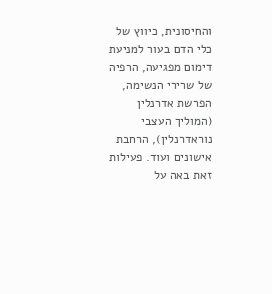והחיסונית, כיווץ של כלי הדם בעור למניעת דימום מפגיעה, הרפיה של שרירי הנשימה, הפרשת אדרנלין (המוליך העצבי נוראדרנלין), הרחבת אישונים ועוד. פעילות זאת באה על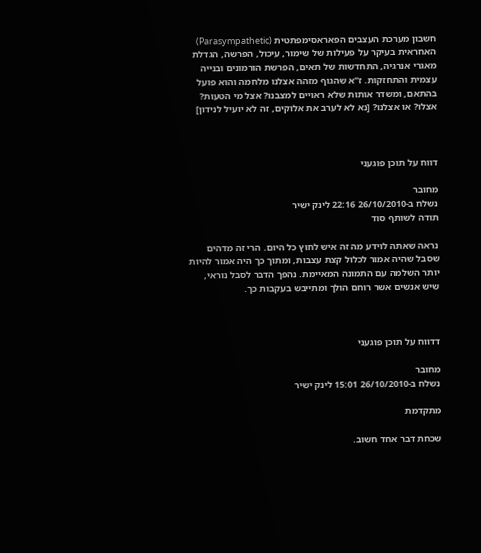חשבון מערכת העצבים הפאראסימפתטית (Parasympathetic) האחראית בעיקר על פעילות של שימור, עיכול, הפרשה, הגדלת מאגרי אנרגיה, התחדשות של תאים, הפרשת הורמונים ובנייה עצמית והתחזקות. ז"א שהגוף מזהה אצלנו מלחמה והוא פועל בהתאם, ומשדר אותות שלא ראויים למצבנו? אצל מי הטעות? אצלו? או אצלנו? [נא לא לערב את אלוקים, זה לא יועיל לנידון]



דווח על תוכן פוגעני

מחובר
נשלח ב-26/10/2010 22:16 לינק ישיר
תודה לשותף סוד

נראה שאתה לוידע מה זה איש לחוץ כל היום. הרי זה מדהים שסבל שהיה אמור לכלול קצת עצבות, ומתוך כך היה אמור להיות יותר השלמה עם התמונה המאיימת. נהפך הדבר לסבל נוראי, שיש אנשים אשר רוחם הולך ומתייבש בעקבות כך.



דדווח על תוכן פוגעני

מחובר
נשלח ב-26/10/2010 15:01 לינק ישיר

מתקדמת

שכחת דבר אחד חשוב.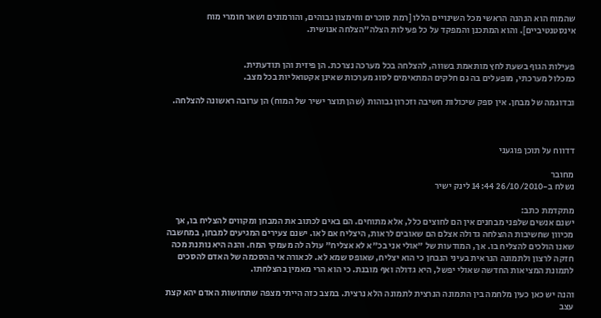שהמוח הוא הנהנה הראשי מכל השינויים הללו [רמת סוכרים וחימצון גבוהים, והורמונים ושאר חומרי מוח אינסטנטיביים]. והוא המתכנן והמפקד על כל פעילות הצלה"הצלחה אנושית.


פעילות הגוף בשעת לחץ מותאמת בשווה, להצלחה בכל מערכה נצרכת. הן פיזית והן תודעתית.
כמכלול מערכתי, מופעלים בה גם חלקים המתאימים לסוג מערכות שאינן אקטואליות בכל מצב.

ובדוגמה של מבחן. אין ספק שיכולות חשיבה וזכרון גבוהות (שהן תוצר ישיר של המוח) הן ערובה ראשונה להצלחה.



דדווח על תוכן פוגעני

מחובר
נשלח ב-26/10/2010 14:44 לינק ישיר

מתקדמת כתב:
ישנם אנשים שלפני מבחנים אין הם לחוצים כלל, אלא מתוחים. הם באים לכתוב את המבחן ומקווים להצליח בו, אך מכיוון שחשיבות ההצלחה גדולה אצלם הם שאובים לראות, היצליח אם לאו. ישנם צעירים המגיעים למבחן, במחשבה שאנו הולכים להצליח בו. אך, המודעות של "אולי אני בכ"א לא אצליח" עולה לה מעמקי המח. והנה היא נותנת מכה חזקה לרצון ולתמונה הנראית בעיני הנבחן כי הוא יצליח, שאופס שמא לא. לכאורה אי ההסכמה של האדם להסכים לתמונת המציאות החדשה שאולי יפשל, היא גדולה ואף מובנת. כי הוא הרי מאמין בהצלחתו.

והנה יש כאן כעין מלחמה בין התמונה הנרצית לתמונה הלא נרצית. במצב כזה הייתי מצפה שתחושות האדם יהא קצת עצב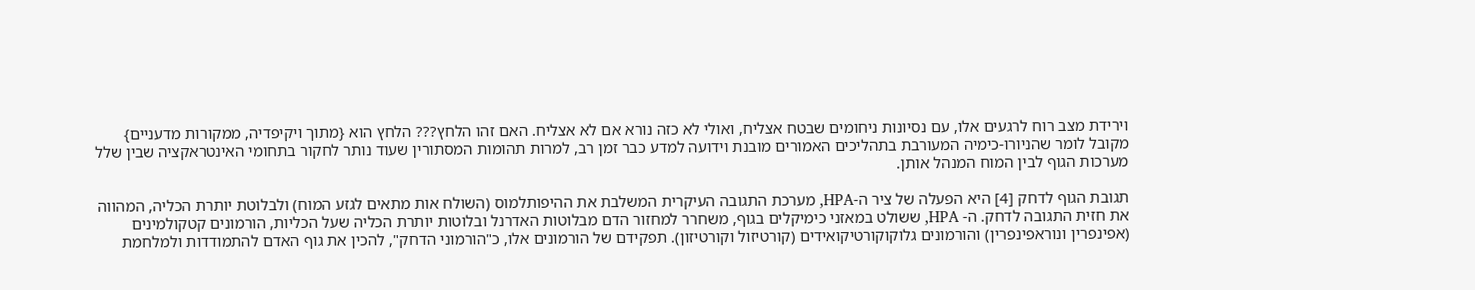וירידת מצב רוח לרגעים אלו, עם נסיונות ניחומים שבטח אצליח, ואולי לא כזה נורא אם לא אצליח. האם זהו הלחץ??? הלחץ הוא {מתוך ויקיפדיה, ממקורות מדעניים} מקובל לומר שהניורו-כימיה המעורבת בתהליכים האמורים מובנת וידועה למדע כבר זמן רב, למרות תהומות המסתורין שעוד נותר לחקור בתחומי האינטראקציה שבין שלל מערכות הגוף לבין המוח המנהל אותן.

תגובת הגוף לדחק [4] היא הפעלה של ציר ה-HPA, מערכת התגובה העיקרית המשלבת את ההיפותלמוס (השולח אות מתאים לגזע המוח) ולבלוטת יותרת הכליה, המהווה את חזית התגובה לדחק. ה- HPA, ששולט במאזני כימיקלים בגוף, משחרר למחזור הדם מבלוטות האדרנל ובלוטות יותרת הכליה שעל הכליות, הורמונים קטקולמינים (אפינפרין ונוראפינפרין) והורמונים גלוקוקורטיקואידים (קורטיזול וקורטיזון). תפקידם של הורמונים אלו, כ"הורמוני הדחק", להכין את גוף האדם להתמודדות ולמלחמת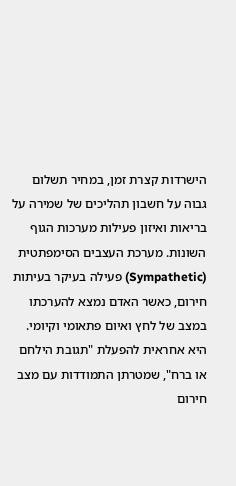הישרדות קצרת זמן, במחיר תשלום גבוה על חשבון תהליכים של שמירה על בריאות ואיזון פעילות מערכות הגוף השונות. מערכת העצבים הסימפתטית (Sympathetic) פעילה בעיקר בעיתות חירום, כאשר האדם נמצא להערכתו במצב של לחץ ואיום פתאומי וקיומי. היא אחראית להפעלת "תגובת הילחם או ברח", שמטרתן התמודדות עם מצב חירום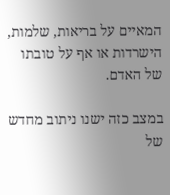המאיים על בריאות, שלמות, הישרדות או אף על טובתו של האדם.

במצב כזה ישנו ניתוב מחדש של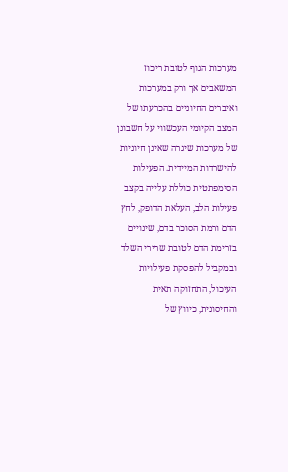מערכות הגוף לטובת ריכוז המשאבים אך ורק במערכות ואיברים החיוניים בהכרעתו של המצב הקיומי העכשווי על חשבונן של מערכות שיגרה שאינן חיוניות להישרדות המיידית. הפעילות הסימפתטית כוללת עלייה בקצב פעילות הלב, העלאת הדופק, לחץ הדם ורמת הסוכר בדם, שינויים בזרימת הדם לטובת שרירי השלד ובמקביל להפסקת פעילויות העיכול, התחזוקה תאית והחיסונית, כיווץ של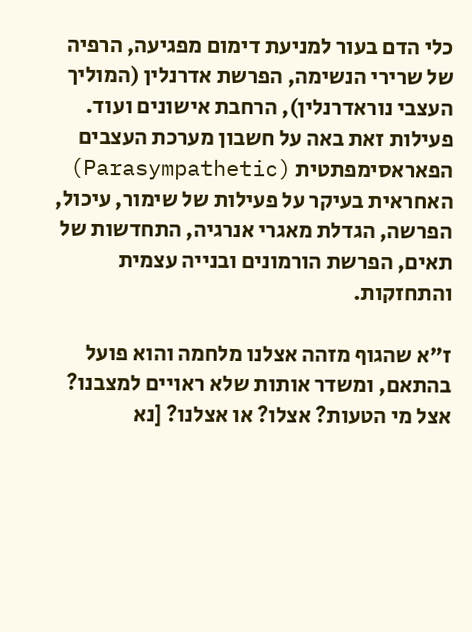כלי הדם בעור למניעת דימום מפגיעה, הרפיה של שרירי הנשימה, הפרשת אדרנלין (המוליך העצבי נוראדרנלין), הרחבת אישונים ועוד. פעילות זאת באה על חשבון מערכת העצבים הפאראסימפתטית (Parasympathetic) האחראית בעיקר על פעילות של שימור, עיכול, הפרשה, הגדלת מאגרי אנרגיה, התחדשות של תאים, הפרשת הורמונים ובנייה עצמית והתחזקות.

ז"א שהגוף מזהה אצלנו מלחמה והוא פועל בהתאם, ומשדר אותות שלא ראויים למצבנו? אצל מי הטעות? אצלו? או אצלנו? [נא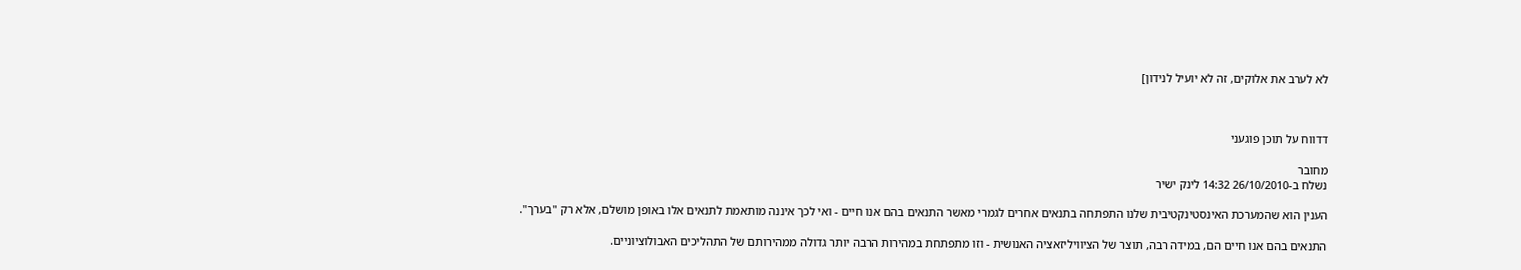לא לערב את אלוקים, זה לא יועיל לנידון]



דדווח על תוכן פוגעני

מחובר
נשלח ב-26/10/2010 14:32 לינק ישיר

הענין הוא שהמערכת האינסטינקטיבית שלנו התפתחה בתנאים אחרים לגמרי מאשר התנאים בהם אנו חיים - ואי לכך איננה מותאמת לתנאים אלו באופן מושלם, אלא רק "בערך".

התנאים בהם אנו חיים הם, במידה רבה, תוצר של הציוויליזאציה האנושית - וזו מתפתחת במהירות הרבה יותר גדולה ממהירותם של התהליכים האבולוציוניים.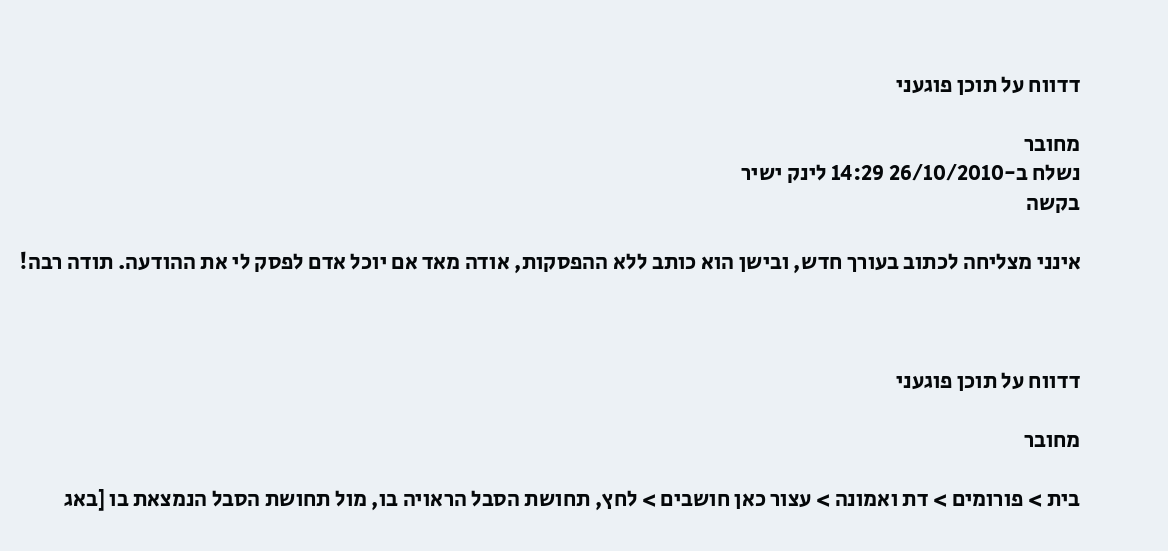דדווח על תוכן פוגעני

מחובר
נשלח ב-26/10/2010 14:29 לינק ישיר
בקשה

אינני מצליחה לכתוב בעורך חדש, ובישן הוא כותב ללא ההפסקות, אודה מאד אם יוכל אדם לפסק לי את ההודעה. תודה רבה!



דדווח על תוכן פוגעני

מחובר

בית > פורומים > דת ואמונה > עצור כאן חושבים > לחץ, תחושת הסבל הראויה בו, מול תחושת הסבל הנמצאת בו [באג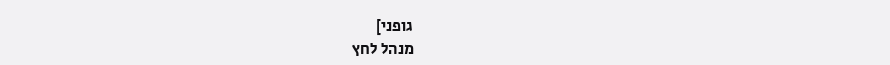גופני]
מנהל לחץ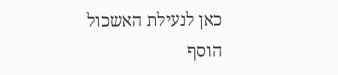כאן לנעילת האשכול
הוסף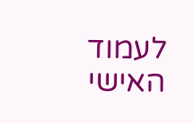לעמוד האישי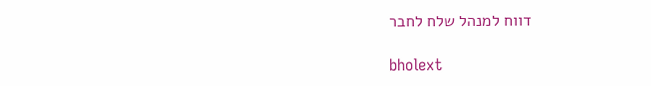דווח למנהל שלח לחבר

bholext